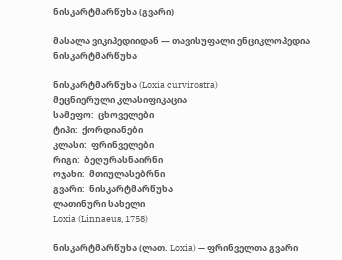ნისკარტმარწუხა (გვარი)

მასალა ვიკიპედიიდან — თავისუფალი ენციკლოპედია
ნისკარტმარწუხა

ნისკარტმარწუხა (Loxia curvirostra)
მეცნიერული კლასიფიკაცია
სამეფო:  ცხოველები
ტიპი:  ქორდიანები
კლასი:  ფრინველები
რიგი:  ბეღურასნაირნი
ოჯახი:  მთიულასებრნი
გვარი:  ნისკარტმარწუხა
ლათინური სახელი
Loxia (Linnaeus, 1758)

ნისკარტმარწუხა (ლათ. Loxia) — ფრინველთა გვარი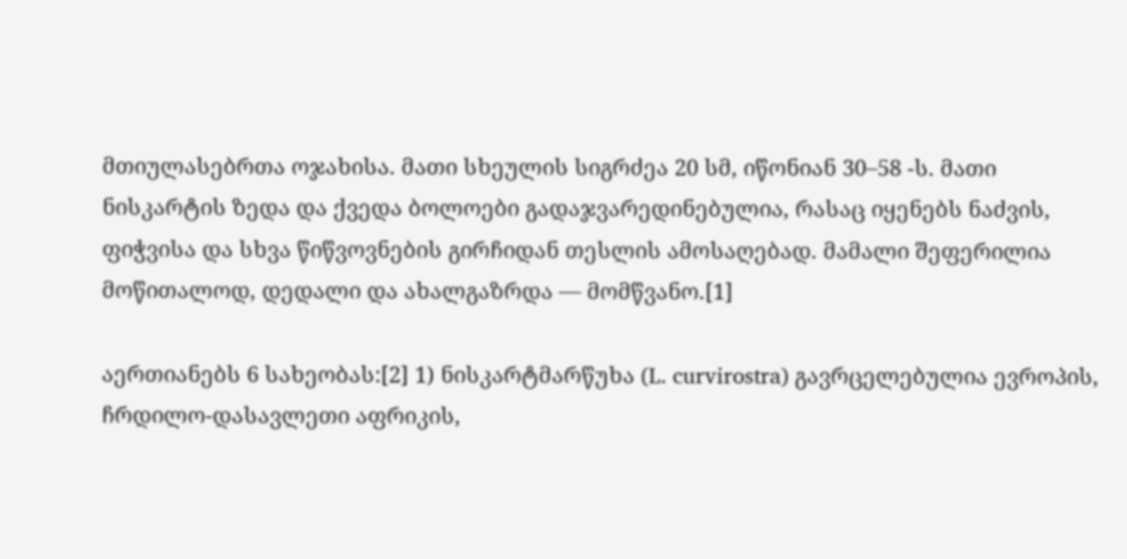მთიულასებრთა ოჯახისა. მათი სხეულის სიგრძეა 20 სმ, იწონიან 30–58 -ს. მათი ნისკარტის ზედა და ქვედა ბოლოები გადაჯვარედინებულია, რასაც იყენებს ნაძვის, ფიჭვისა და სხვა წიწვოვნების გირჩიდან თესლის ამოსაღებად. მამალი შეფერილია მოწითალოდ, დედალი და ახალგაზრდა — მომწვანო.[1]

აერთიანებს 6 სახეობას:[2] 1) ნისკარტმარწუხა (L. curvirostra) გავრცელებულია ევროპის, ჩრდილო-დასავლეთი აფრიკის,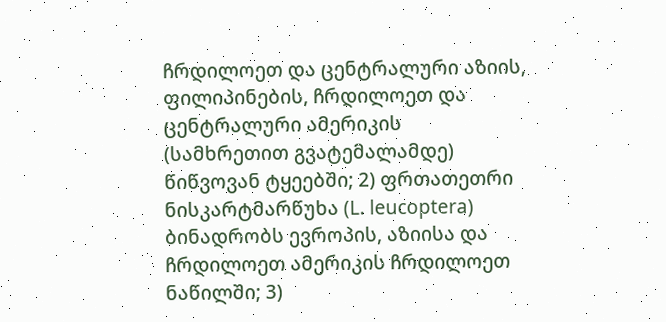ჩრდილოეთ და ცენტრალური აზიის, ფილიპინების, ჩრდილოეთ და ცენტრალური ამერიკის (სამხრეთით გვატემალამდე) წიწვოვან ტყეებში; 2) ფრთათეთრი ნისკარტმარწუხა (L. leucoptera) ბინადრობს ევროპის, აზიისა და ჩრდილოეთ ამერიკის ჩრდილოეთ ნაწილში; 3)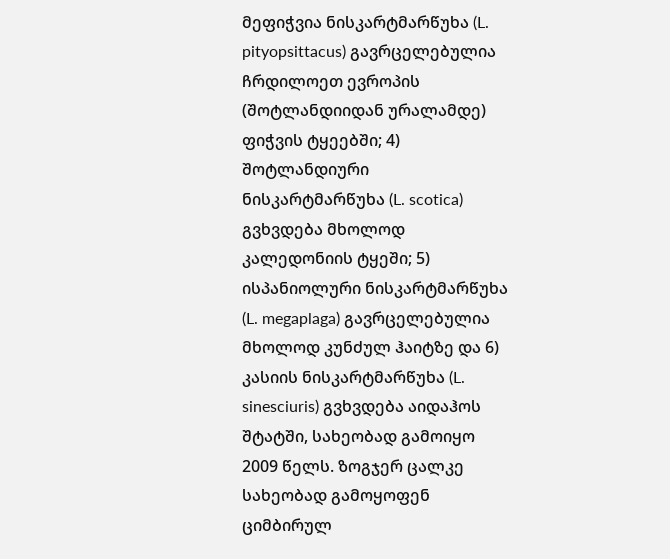მეფიჭვია ნისკარტმარწუხა (L. pityopsittacus) გავრცელებულია ჩრდილოეთ ევროპის (შოტლანდიიდან ურალამდე) ფიჭვის ტყეებში; 4) შოტლანდიური ნისკარტმარწუხა (L. scotica) გვხვდება მხოლოდ კალედონიის ტყეში; 5) ისპანიოლური ნისკარტმარწუხა (L. megaplaga) გავრცელებულია მხოლოდ კუნძულ ჰაიტზე და 6) კასიის ნისკარტმარწუხა (L. sinesciuris) გვხვდება აიდაჰოს შტატში, სახეობად გამოიყო 2009 წელს. ზოგჯერ ცალკე სახეობად გამოყოფენ ციმბირულ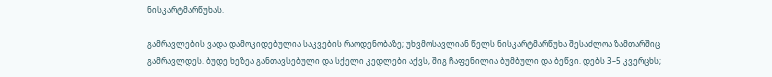ნისკარტმარწუხას.

გამრავლების ვადა დამოკიდებულია საკვების რაოდენობაზე; უხვმოსავლიან წელს ნისკარტმარწუხა შესაძლოა ზამთარშიც გამრავლდეს. ბუდე ხეზეა განთავსებული და სქელი კედლები აქვს, შიგ ჩაფენილია ბუმბული და ბეწვი. დებს 3–5 კვერცხს;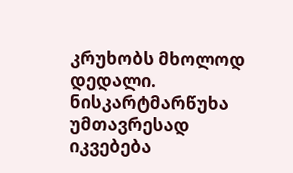კრუხობს მხოლოდ დედალი. ნისკარტმარწუხა უმთავრესად იკვებება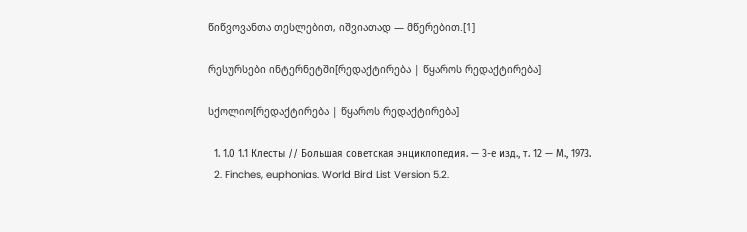წიწვოვანთა თესლებით, იშვიათად — მწერებით.[1]

რესურსები ინტერნეტში[რედაქტირება | წყაროს რედაქტირება]

სქოლიო[რედაქტირება | წყაროს რედაქტირება]

  1. 1.0 1.1 Клесты // Большая советская энциклопедия. — 3-е изд., т. 12 — М., 1973.
  2. Finches, euphonias. World Bird List Version 5.2.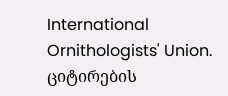International Ornithologists' Union. ციტირების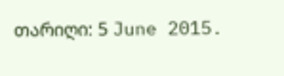თარიღი: 5 June 2015.